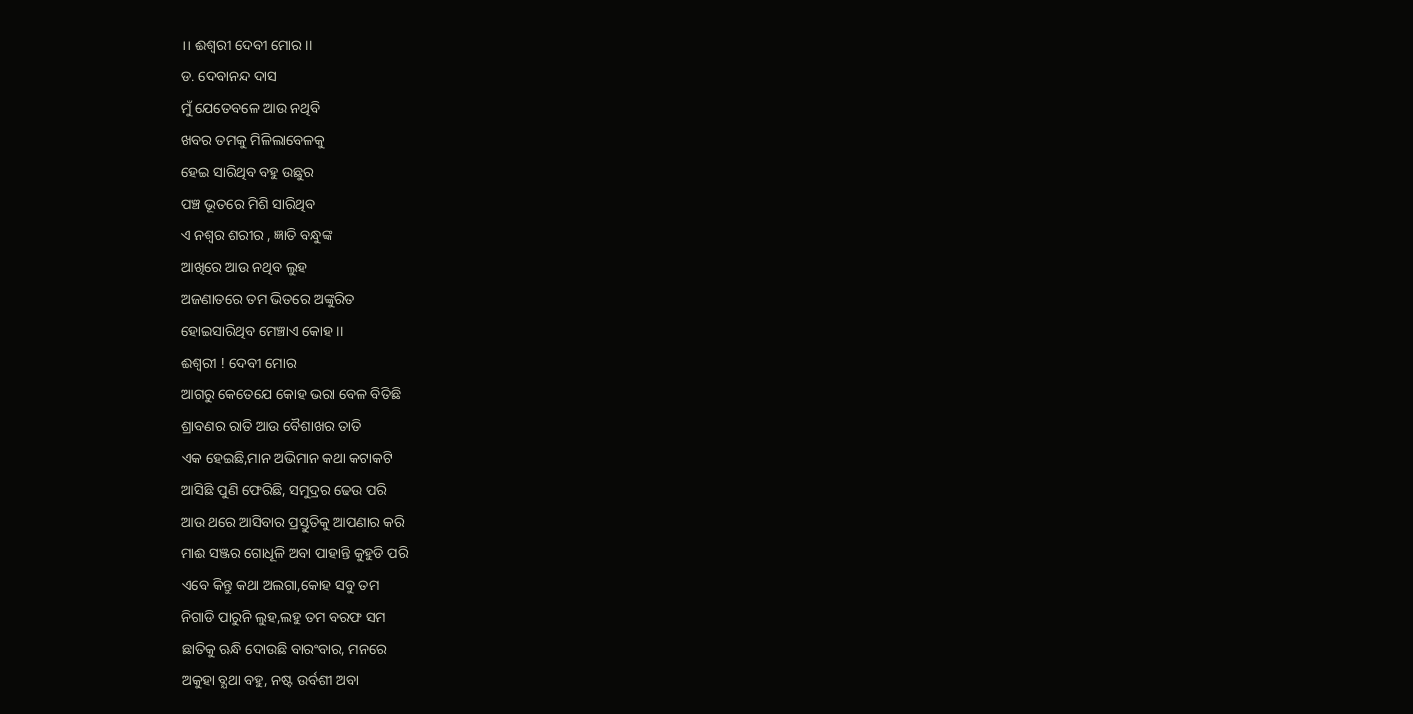।। ଈଶ୍ବରୀ ଦେବୀ ମୋର ।।
ଡ. ଦେବାନନ୍ଦ ଦାସ
ମୁଁ ଯେତେବଳେ ଆଉ ନଥିବି
ଖବର ତମକୁ ମିଳିଲାବେଳକୁ
ହେଇ ସାରିଥିବ ବହୁ ଉଛୁର
ପଞ୍ଚ ଭୂତରେ ମିଶି ସାରିଥିବ
ଏ ନଶ୍ବର ଶରୀର , ଜ୍ଞାତି ବନ୍ଧୁଙ୍କ
ଆଖିରେ ଆଉ ନଥିବ ଲୁହ
ଅଜଣାତରେ ତମ ଭିତରେ ଅଙ୍କୁରିତ
ହୋଇସାରିଥିବ ମେଞ୍ଚାଏ କୋହ ।।
ଈଶ୍ବରୀ ! ଦେବୀ ମୋର
ଆଗରୁ କେତେଯେ କୋହ ଭରା ବେଳ ବିତିଛି
ଶ୍ରାବଣର ରାତି ଆଉ ବୈଶାଖର ତାତି
ଏକ ହେଇଛି,ମାନ ଅଭିମାନ କଥା କଟାକଟି
ଆସିଛି ପୁଣି ଫେରିଛି, ସମୁଦ୍ରର ଢେଉ ପରି
ଆଉ ଥରେ ଆସିବାର ପ୍ରସ୍ତୁତିକୁ ଆପଣାର କରି
ମାଈ ସଞ୍ଜର ଗୋଧୂଳି ଅବା ପାହାନ୍ତି କୁହୁଡି ପରି
ଏବେ କିନ୍ତୁ କଥା ଅଲଗା,କୋହ ସବୁ ତମ
ନିଗାଡି ପାରୁନି ଲୁହ,ଲହୁ ତମ ବରଫ ସମ
ଛାତିକୁ ଋନ୍ଧି ଦୋଉଛି ବାରଂବାର, ମନରେ
ଅକୁହା ବ୍ଯଥା ବହୁ, ନଷ୍ଟ ଉର୍ବଶୀ ଅବା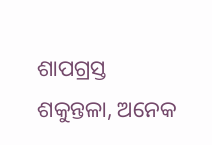ଶାପଗ୍ରସ୍ତ ଶକୁନ୍ତଳା, ଅନେକ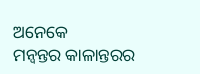ଅନେକେ
ମନ୍ବନ୍ତର କାଳାନ୍ତରର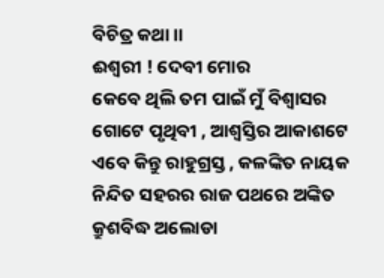ବିଚିତ୍ର କଥା ।।
ଈଶ୍ବରୀ ! ଦେବୀ ମୋର
କେବେ ଥିଲି ତମ ପାଇଁ ମୁଁ ବିଶ୍ବାସର
ଗୋଟେ ପୃଥିବୀ , ଆଶ୍ବସ୍ତିର ଆକାଶଟେ
ଏବେ କିନ୍ତୁ ରାହୁଗ୍ରସ୍ତ , କଳଙ୍କିତ ନାୟକ
ନିନ୍ଦିତ ସହରର ରାଜ ପଥରେ ଅଙ୍କିତ
କ୍ରୁଶବିଦ୍ଧ ଅଲୋଡା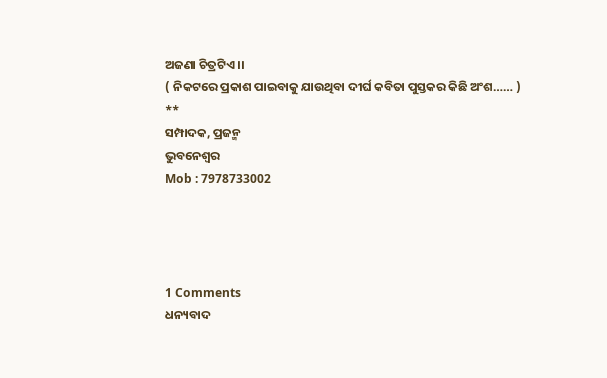ଅଜଣା ଚିତ୍ରଟିଏ ।।
( ନିକଟରେ ପ୍ରକାଶ ପାଇବାକୁ ଯାଉଥିବା ଦୀର୍ଘ କବିତା ପୁସ୍ତକର କିଛି ଅଂଶ…… )
**
ସମ୍ପାଦକ, ପ୍ରଜନ୍ମ
ଭୁବନେଶ୍ୱର
Mob : 7978733002




1 Comments
ଧନ୍ୟବାଦ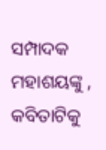ସମ୍ପାଦକ ମହାଶୟଙ୍କୁ , କବିତାଟିକୁ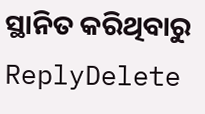ସ୍ଥାନିତ କରିଥିବାରୁ
ReplyDelete